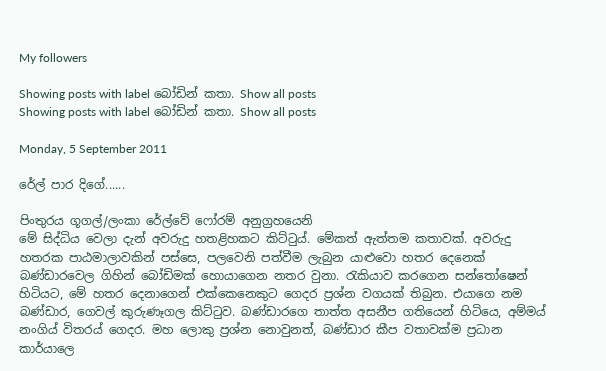My followers

Showing posts with label බෝඩින් කතා. Show all posts
Showing posts with label බෝඩින් කතා. Show all posts

Monday, 5 September 2011

රේල් පාර දිගේ......

පිංතුරය ගූගල්/ලංකා රේල්වේ ෆෝරම් අනුග්‍රහයෙනි
මේ සිද්ධිය වෙලා දැන් අවරුදු හතළිහකට කිට්ටුය්. මේකත් ඇත්තම කතාවක්. අවරුදු හතරක පාඨමාලාවකින් පස්සෙ, පලවෙනි පත්වීම ලැබුන යාළුවො හතර දෙනෙක් බණ්ඩාරවෙල ගිහින් බෝඩිමක් හොයාගෙන නතර වුනා. රැකියාව කරගෙන සන්තෝෂෙන් හිටියට, මේ හතර දෙනාගෙන් එක්කෙනෙකුට ගෙදර ප්‍රශ්න වගයක් තිබුන. එයාගෙ නම බණ්ඩාර, ගෙවල් කුරුණෑගල කිට්ටුව. බණ්ඩාරගෙ තාත්ත අසනීප ගතියෙන් හිටියෙ, අම්මය් නංගිය් විතරය් ගෙදර. මහ ලොකු ප්‍රශ්න නොවුනත්, බණ්ඩාර කීප වතාවක්ම ප්‍රධාන කාර්යාලෙ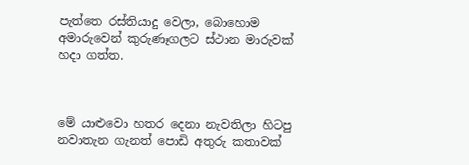පැත්තෙ රස්තියාදු වෙලා, බොහොම අමාරුවෙන් කුරුණෑගලට ස්ථාන මාරුවක් හදා ගත්ත.



මේ යාළුවො හතර දෙනා නැවතිලා හිටපු නවාතැන ගැනත් පොඩි අතුරු කතාවක්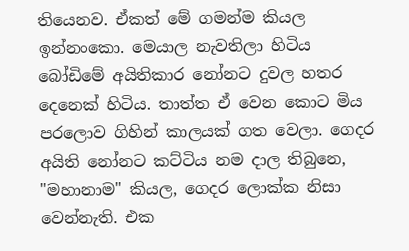තියෙනව. ඒකත් මේ ගමන්ම කියල ඉන්නංකො. මෙයාල නැවතිලා හිටිය බෝඩිමේ අයිතිකාර නෝනට දුවල හතර දෙනෙක් හිටිය. තාත්ත ඒ වෙන කොට මිය පරලොව ගිහින් කාලයක් ගත වෙලා. ගෙදර අයිති නෝනට කට්ටිය නම දාල තිබුනෙ, "මහානාම" කියල, ගෙදර ලොක්ක නිසා වෙන්නැති. එක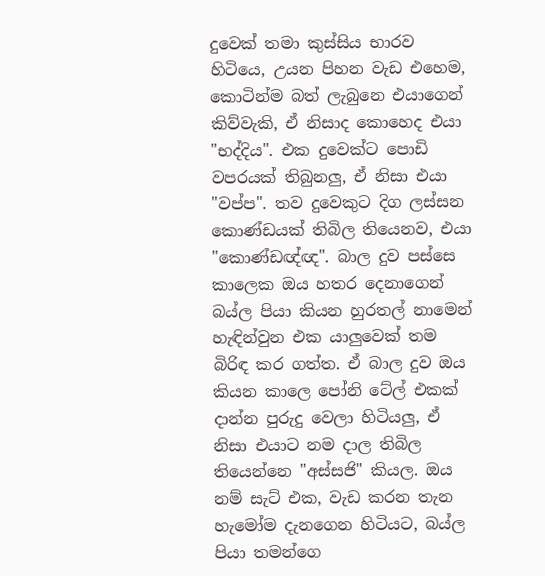දුවෙක් තමා කුස්සිය භාරව හිටියෙ, උයන පිහන වැඩ එහෙම, කොටින්ම බත් ලැබුනෙ එයාගෙන් කිව්වැකි, ඒ නිසාද කොහෙද එයා "භද්දිය". එක දුවෙක්ට පොඩි වපරයක් තිබුනලු, ඒ නිසා එයා "වප්ප". තව දුවෙකුට දිග ලස්සන කොණ්ඩයක් තිබිල තියෙනව, එයා "කොණ්ඩඥ්ඥ". බාල දුව පස්සෙ කාලෙක ඔය හතර දෙනාගෙන් බය්ල පියා කියන හුරතල් නාමෙන් හැඳින්වුන එක යාලුවෙක් තම බිරිඳ කර ගත්ත. ඒ බාල දුව ඔය කියන කාලෙ පෝනි ටේල් එකක් දාන්න පුරුදු වෙලා හිටියලු, ඒ නිසා එයාට නම දාල තිබිල තියෙන්නෙ "අස්සජි" කියල. ඔය නම් සැට් එක, වැඩ කරන තැන හැමෝම දැනගෙන හිටියට, බය්ල පියා තමන්ගෙ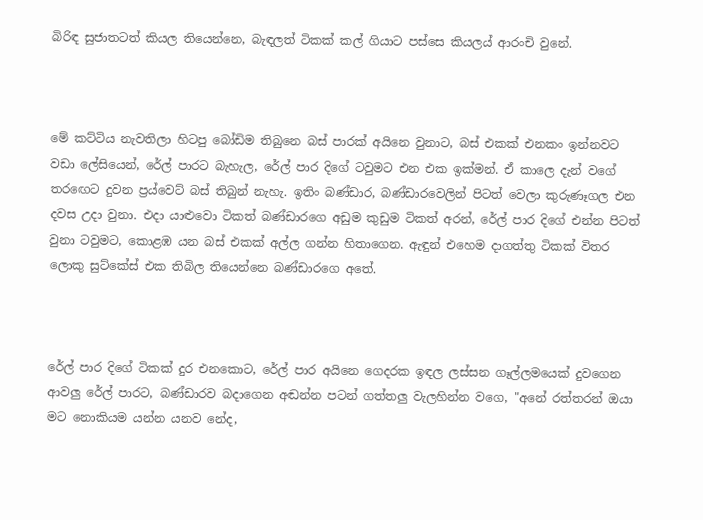බිරිඳ සුජාතටත් කියල තියෙන්නෙ, බැඳලත් ටිකක් කල් ගියාට පස්සෙ කියලය් ආරංචි වුනේ.



මේ කට්ටිය නැවතිලා හිටපු බෝඩිම තිබුනෙ බස් පාරක් අයිනෙ වුනාට, බස් එකක් එනකං ඉන්නවට වඩා ලේසියෙන්, රේල් පාරට බැහැල, රේල් පාර දිගේ ටවුමට එන එක ඉක්මන්. ඒ කාලෙ දැන් වගේ තරඟෙට දුවන ප්‍රය්වෙට් බස් තිබුන් නැහැ. ඉතිං බණ්ඩාර, බණ්ඩාරවෙලින් පිටත් වෙලා කුරුණෑගල එන දවස උදා වුනා. එදා යාළුවො ටිකත් බණ්ඩාරගෙ අඩුම කුඩුම ටිකත් අරන්, රේල් පාර දිගේ එන්න පිටත් වුනා ටවුමට, කොළඹ යන බස් එකක් අල්ල ගන්න හිතාගෙන. ඇඳුන් එහෙම දාගත්තු ටිකක් විතර ලොකු සුට්කේස් එක තිබිල තියෙන්නෙ බණ්ඩාරගෙ අතේ.



රේල් පාර දිගේ ටිකක් දුර එනකොට, රේල් පාර අයිනෙ ගෙදරක ඉඳල ලස්සන ගෑල්ලමයෙක් දුවගෙන ආවලු රේල් පාරට, බණ්ඩාරව බදාගෙන අඬන්න පටන් ගත්තලු වැලහින්න වගෙ, "අනේ රත්තරන් ඔයා මට නොකියම යන්න යනව නේද,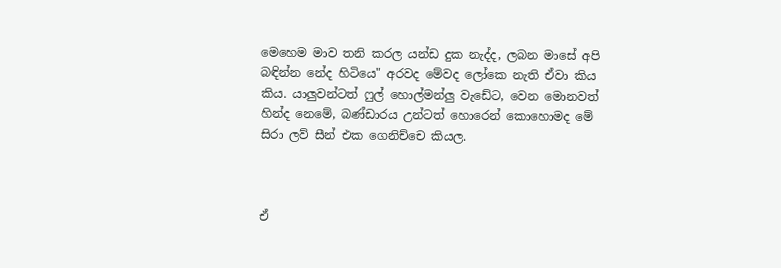මෙහෙම මාව තනි කරල යන්ඩ දුක නැද්ද, ලබන මාසේ අපි බඳින්න නේද හිටියෙ" අරවද මේවද ලෝකෙ නැති ඒවා කිය කිය. යාලුවන්ටත් ෆුල් හොල්මන්ලු වැඩේට, වෙන මොනවත් හින්ද නෙමේ, බණ්ඩාරය උන්ටත් හොරෙන් කොහොමද මේ සිරා ලව් සීන් එක ගෙනිච්චෙ කියල.



ඒ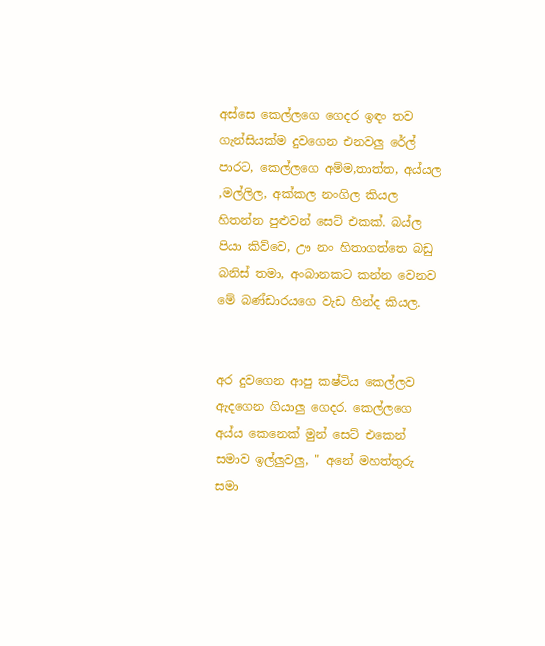අස්සෙ කෙල්ලගෙ ගෙදර ඉඳං තව ගැන්සියක්ම දුවගෙන එනවලු රේල් පාරට, කෙල්ලගෙ අම්ම,තාත්ත, අය්යල ,මල්ලිල, අක්කල නංගිල කියල හිතන්න පුළුවන් සෙට් එකක්. බය්ල පියා කිව්වෙ, ඌ නං හිතාගත්තෙ බඩු බනිස් තමා, අංබානකට කන්න වෙනව මේ බණ්ඩාරයගෙ වැඩ හින්ද කියල.


අර දුවගෙන ආපු කෂ්ටිය කෙල්ලව ඇදගෙන ගියාලු ගෙදර. කෙල්ලගෙ අය්ය කෙනෙක් මුන් සෙට් එකෙන් සමාව ඉල්ලුවලු, " අනේ මහත්තුරු සමා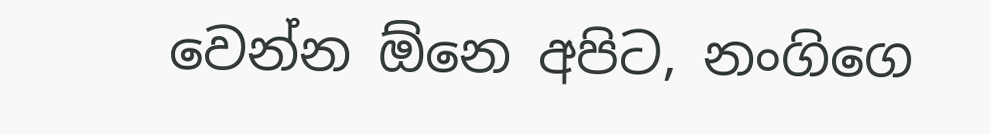වෙන්න ඕනෙ අපිට, නංගිගෙ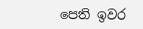පෙති ඉවර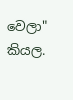වෙලා" කියල.